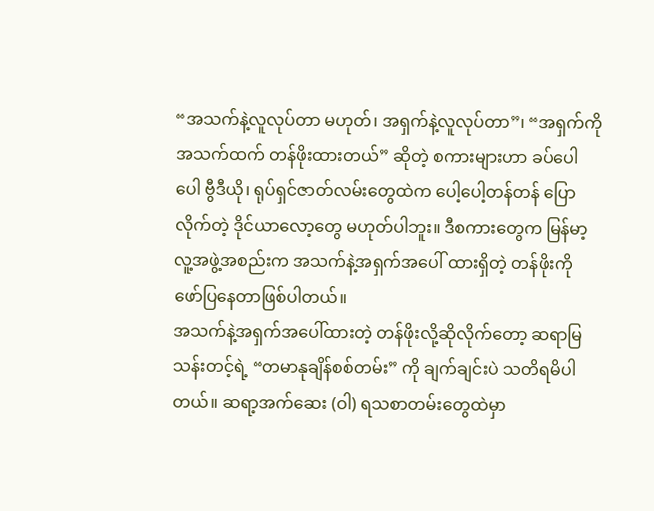“အသက်နဲ့လူလုပ်တာ မဟုတ်၊ အရှက်နဲ့လူလုပ်တာ”၊ “အရှက်ကို အသက်ထက် တန်ဖိုးထားတယ်” ဆိုတဲ့ စကားများဟာ ခပ်ပေါပေါ ဗွီဒီယို၊ ရုပ်ရှင်ဇာတ်လမ်းတွေထဲက ပေါ့ပေါ့တန်တန် ပြောလိုက်တဲ့ ဒိုင်ယာလော့တွေ မဟုတ်ပါဘူး။ ဒီစကားတွေက မြန်မာ့ လူ့အဖွဲ့အစည်းက အသက်နဲ့အရှက်အပေါ် ထားရှိတဲ့ တန်ဖိုးကို ဖော်ပြနေတာဖြစ်ပါတယ်။
အသက်နဲ့အရှက်အပေါ်ထားတဲ့ တန်ဖိုးလို့ဆိုလိုက်တော့ ဆရာမြသန်းတင့်ရဲ့ “တမာနုချိန်စစ်တမ်း” ကို ချက်ချင်းပဲ သတိရမိပါ တယ်။ ဆရာ့အက်ဆေး (ဝါ) ရသစာတမ်းတွေထဲမှာ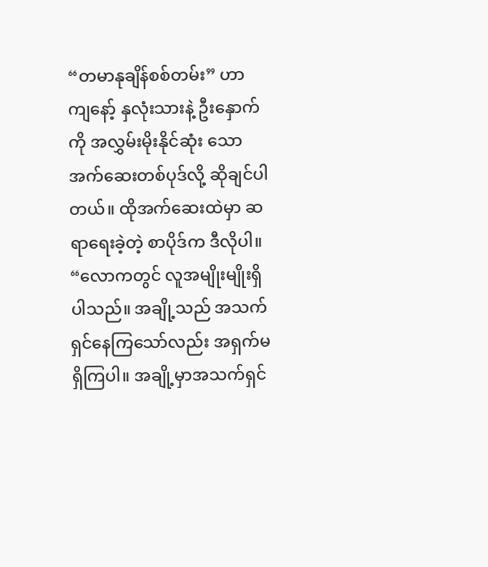“တမာနုချိန်စစ်တမ်း” ဟာ ကျနော့် နှလုံးသားနဲ့ ဦးနှောက်ကို အလွှမ်းမိုးနိုင်ဆုံး သော အက်ဆေးတစ်ပုဒ်လို့ ဆိုချင်ပါတယ်။ ထိုအက်ဆေးထဲမှာ ဆရာရေးခဲ့တဲ့ စာပိုဒ်က ဒီလိုပါ။
“လောကတွင် လူအမျိုးမျိုးရှိပါသည်။ အချို့သည် အသက်ရှင်နေကြသော်လည်း အရှက်မရှိကြပါ။ အချို့မှာအသက်ရှင်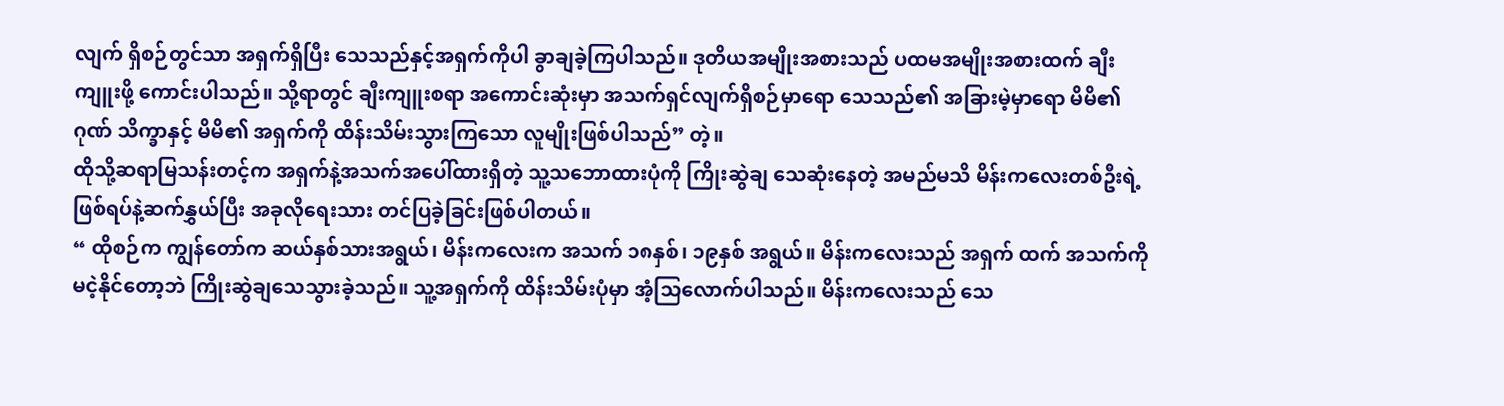လျက် ရှိစဉ်တွင်သာ အရှက်ရှိပြီး သေသည်နှင့်အရှက်ကိုပါ ခွာချခဲ့ကြပါသည်။ ဒုတိယအမျိုးအစားသည် ပထမအမျိုးအစားထက် ချီးကျူးဖို့ ကောင်းပါသည်။ သို့ရာတွင် ချီးကျူးစရာ အကောင်းဆုံးမှာ အသက်ရှင်လျက်ရှိစဉ်မှာရော သေသည်၏ အခြားမဲ့မှာရော မိမိ၏ ဂုဏ် သိက္ခာနှင့် မိမိ၏ အရှက်ကို ထိန်းသိမ်းသွားကြသော လူမျိုးဖြစ်ပါသည်” တဲ့။
ထိုသို့ဆရာမြသန်းတင့်က အရှက်နဲ့အသက်အပေါ်ထားရှိတဲ့ သူ့သဘောထားပုံကို ကြိုးဆွဲချ သေဆုံးနေတဲ့ အမည်မသိ မိန်းကလေးတစ်ဦးရဲ့ ဖြစ်ရပ်နဲ့ဆက်နွှယ်ပြီး အခုလိုရေးသား တင်ပြခဲ့ခြင်းဖြစ်ပါတယ်။
“ ထိုစဉ်က ကျွန်တော်က ဆယ်နှစ်သားအရွယ်၊ မိန်းကလေးက အသက် ၁၈နှစ်၊ ၁၉နှစ် အရွယ်။ မိန်းကလေးသည် အရှက် ထက် အသက်ကို မငဲ့နိုင်တော့ဘဲ ကြိုးဆွဲချသေသွားခဲ့သည်။ သူ့အရှက်ကို ထိန်းသိမ်းပုံမှာ အံ့သြလောက်ပါသည်။ မိန်းကလေးသည် သေ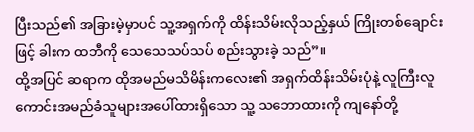ပြီးသည်၏ အခြားမဲ့မှာပင် သူ့အရှက်ကို ထိန်းသိမ်းလိုသည့်နှယ် ကြိုးတစ်ချောင်းဖြင့် ခါးက ထဘီကို သေသေသပ်သပ် စည်းသွားခဲ့ သည်”။
ထို့အပြင် ဆရာက ထိုအမည်မသိမိန်းကလေး၏ အရှက်ထိန်းသိမ်းပုံနဲ့ လူကြီးလူကောင်းအမည်ခံသူများအပေါ်ထားရှိသော သူ့ သဘောထားကို ကျနော်တို့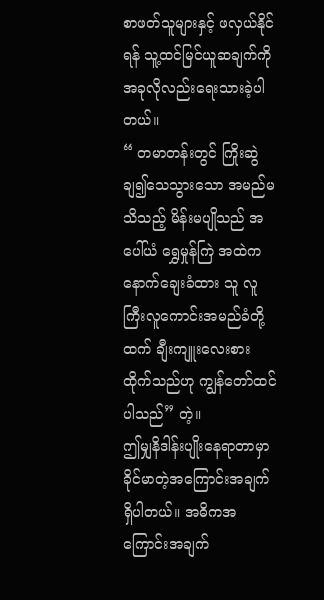စာဖတ်သူများနှင့် ဖလှယ်နိုင်ရန် သူ့ထင်မြင်ယူဆချက်ကို အခုလိုလည်းရေးသားခဲ့ပါတယ်။
“ တမာတန်းတွင် ကြိုးဆွဲချ၍သေသွားသော အမည်မသိသည့် မိန်းမပျိုသည် အပေါ်ယံ ရွှေမှုန်ကြဲ အထဲက နောက်ချေးခံထား သူ လူကြီးလူကောင်းအမည်ခံတို့ထက် ချီးကျူးလေးစားထိုက်သည်ဟု ကျွန်တော်ထင်ပါသည်” တဲ့။
ဤမျှနိဒါန်းပျိုးနေရာတာမှာ ခိုင်မာတဲ့အကြောင်းအချက်ရှိပါတယ်။ အဓိကအကြောင်းအချက်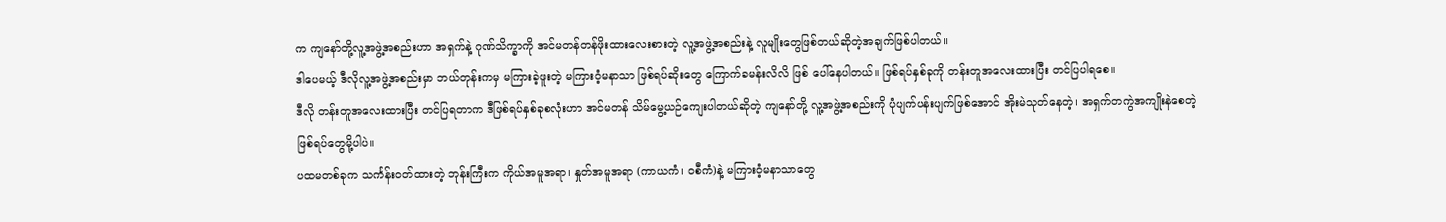က ကျနော်တို့လူ့အဖွဲ့အစည်းဟာ အရှက်နဲ့ ဂုဏ်သိက္ခာကို အင်မတန်တန်ဖိုးထားလေးစားတဲ့ လူ့အဖွဲ့အစည်းနဲ့ လူမျိုးတွေဖြစ်တယ်ဆိုတဲ့အချက်ဖြစ်ပါတယ်။
ဒါပေမယ့် ဒီလိုလူ့အဖွဲ့အစည်းမှာ ဘယ်တုန်းကမှ မကြားခဲ့ဖူးတဲ့ မကြားဝံ့မနာသာ ဖြစ်ရပ်ဆိုးတွေ ကြောက်ခမန်းလိလိ ဖြစ် ပေါ်နေပါတယ်။ ဖြစ်ရပ်နှစ်ခုကို တန်းတူအလေးထားပြီး တင်ပြပါရစေ။
ဒီလို တန်းတူအလေးထားပြီး တင်ပြရတာက ဒီဖြစ်ရပ်နှစ်ခုစလုံးဟာ အင်မတန် သိမ်မွေ့ယဉ်ကျေးပါတယ်ဆိုတဲ့ ကျနော်တို့ လူ့အဖွဲ့အစည်းကို ပုံပျက်ပန်းပျက်ဖြစ်အောင် အိုးမဲသုတ်နေတဲ့၊ အရှက်တကွဲအကျိုးနဲစေတဲ့ ဖြစ်ရပ်တွေမို့ပါပဲ။
ပထမတစ်ခုက သင်္ကန်းဝတ်ထားတဲ့ ဘုန်းကြီးက ကိုယ်အမူအရာ၊ နှုတ်အမူအရာ (ကာယကံ၊ ဝစီကံ)နဲ့ မကြားဝံ့မနာသာတွေ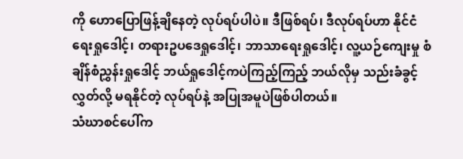ကို ဟောပြောဖြန့်ချိနေတဲ့ လုပ်ရပ်ပါပဲ။ ဒီဖြစ်ရပ်၊ ဒီလုပ်ရပ်ဟာ နိုင်ငံရေးရှုဒေါင့်၊ တရားဥပဒေရှုဒေါင့်၊ ဘာသာရေးရှုဒေါင့်၊ လူ့ယဉ်ကျေးမှု စံချိန်စံညွှန်းရှုဒေါင့် ဘယ်ရှုဒေါင့်ကပဲကြည့်ကြည့် ဘယ်လိုမှ သည်းခံခွင့်လွှတ်လို့ မရနိုင်တဲ့ လုပ်ရပ်နဲ့ အပြုအမူပဲဖြစ်ပါတယ်။
သံဃာစင်ပေါ်က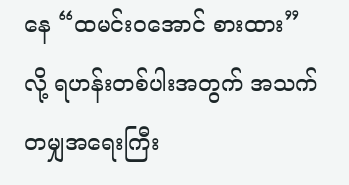နေ “ထမင်းဝအောင် စားထား” လို့ ရဟန်းတစ်ပါးအတွက် အသက်တမျှအရေးကြီး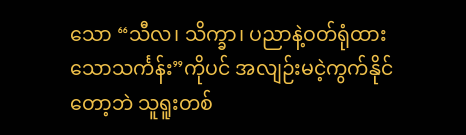သော “သီလ၊ သိက္ခာ၊ ပညာနဲ့ဝတ်ရုံထားသောသင်္ကန်း”ကိုပင် အလျဉ်းမငဲ့ကွက်နိုင်တော့ဘဲ သူရူးတစ်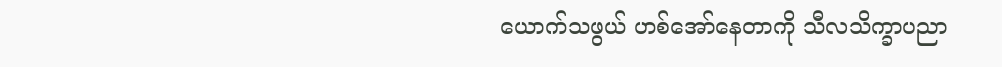ယောက်သဖွယ် ဟစ်အော်နေတာကို သီလသိက္ခာပညာ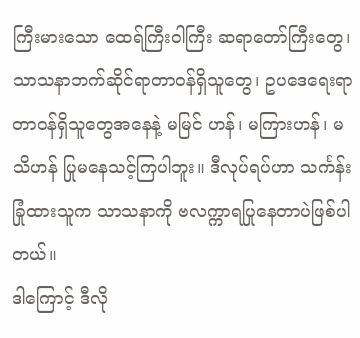ကြီးမားသော ထေရ်ကြီးဝါကြီး ဆရာတော်ကြီးတွေ၊ သာသနာဘက်ဆိုင်ရာတာဝန်ရှိသူတွေ၊ ဥပဒေရေးရာတာဝန်ရှိသူတွေအနေနဲ့ မမြင် ဟန်၊ မကြားဟန်၊ မသိဟန် ပြုမနေသင့်ကြပါဘူး။ ဒီလုပ်ရပ်ဟာ သင်္ကန်းခြုံထားသူက သာသနာကို ဗလက္ကာရပြုနေတာပဲဖြစ်ပါတယ်။
ဒါကြောင့် ဒီလို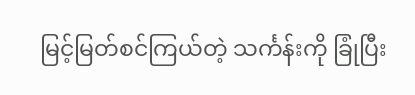မြင့်မြတ်စင်ကြယ်တဲ့ သင်္ကန်းကို ခြုံပြီး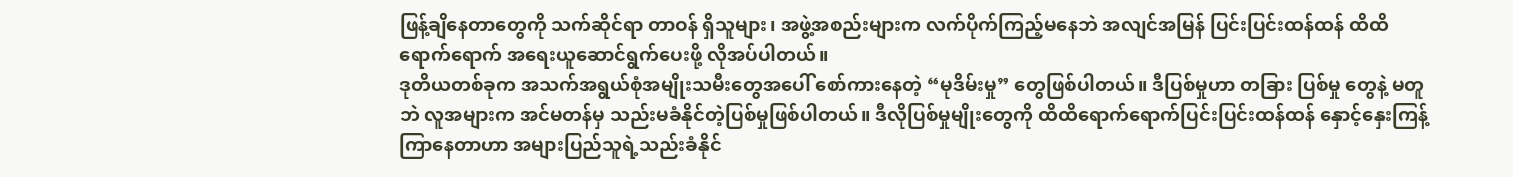ဖြန့်ချိနေတာတွေကို သက်ဆိုင်ရာ တာဝန် ရှိသူများ၊ အဖွဲ့အစည်းများက လက်ပိုက်ကြည့်မနေဘဲ အလျင်အမြန် ပြင်းပြင်းထန်ထန် ထိထိရောက်ရောက် အရေးယူဆောင်ရွက်ပေးဖို့ လိုအပ်ပါတယ်။
ဒုတိယတစ်ခုက အသက်အရွယ်စုံအမျိုးသမီးတွေအပေါ် စော်ကားနေတဲ့ “မုဒိမ်းမှု” တွေဖြစ်ပါတယ်။ ဒီပြစ်မှုဟာ တခြား ပြစ်မှု တွေနဲ့ မတူဘဲ လူအများက အင်မတန်မှ သည်းမခံနိုင်တဲ့ပြစ်မှုဖြစ်ပါတယ်။ ဒီလိုပြစ်မှုမျိုးတွေကို ထိထိရောက်ရောက်ပြင်းပြင်းထန်ထန် နှောင့်နှေးကြန့်ကြာနေတာဟာ အများပြည်သူရဲ့သည်းခံနိုင်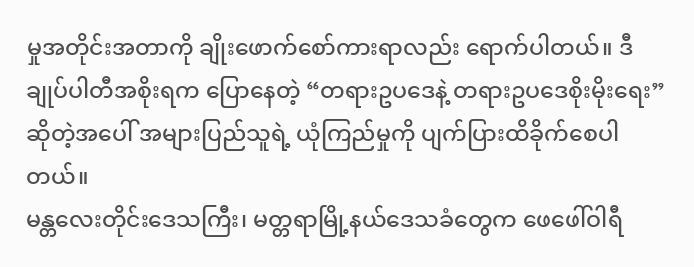မှုအတိုင်းအတာကို ချိုးဖောက်စော်ကားရာလည်း ရောက်ပါတယ်။ ဒီချုပ်ပါတီအစိုးရက ပြောနေတဲ့ “တရားဥပဒေနဲ့ တရားဥပဒေစိုးမိုးရေး” ဆိုတဲ့အပေါ် အများပြည်သူရဲ့ ယုံကြည်မှုကို ပျက်ပြားထိခိုက်စေပါတယ်။
မန္တလေးတိုင်းဒေသကြီး၊ မတ္တရာမြို့နယ်ဒေသခံတွေက ဖေဖေါ်ဝါရီ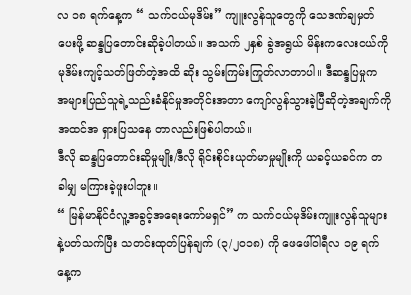လ ၁၈ ရက်နေ့က “ သက်ငယ်မုဒိမ်း” ကျူးလွန်သူတွေကို သေဒဏ်ချမှတ်ပေးဖို့ ဆန္ဒပြတောင်းဆိုခဲ့ပါတယ်။ အသက် ၂နှစ် ခွဲအရွယ် မိန်းကလေးငယ်ကို မုဒိမ်းကျင့်သတ်ဖြတ်တဲ့အထိ ဆိုး သွမ်းကြမ်းကြုတ်လာတာပါ။ ဒီဆန္ဒပြမှုက အများပြည်သူရဲ့သည်းခံနိုင်မှုအတိုင်းအတာ ကျော်လွန်သွားခဲ့ပြီဆိုတဲ့အချက်ကို အထင်အ ရှားပြသနေ တာလည်းဖြစ်ပါတယ်။
ဒီလို ဆန္ဒပြတောင်းဆိုမှုမျိုး/ဒီလို ရိုင်းစိုင်းယုတ်မာမှုမျိုးကို ယခင့်ယခင်က တခါမျှ မကြားခဲ့ဖူးပါဘူး။
“ မြန်မာနိုင်ငံလူ့အခွင့်အရေးကော်မရှင်” က သက်ငယ်မုဒိမ်းကျူးလွန်သူများနဲ့ပတ်သက်ပြီး သတင်းထုတ်ပြန်ချက် (၃/၂၀၁၈) ကို ဖေဖေါ်ဝါရီလ ၁၉ ရက်နေ့က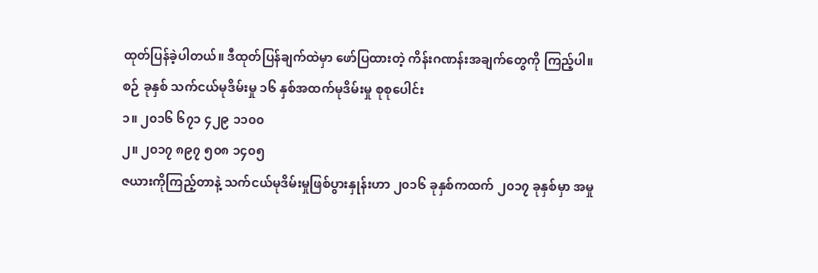ထုတ်ပြန်ခဲ့ပါတယ်။ ဒီထုတ်ပြန်ချက်ထဲမှာ ဖော်ပြထားတဲ့ ကိန်းဂဏန်းအချက်တွေကို ကြည့်ပါ။
စဉ် ခုနှစ် သက်ငယ်မုဒိမ်းမှု ၁၆ နှစ်အထက်မုဒိမ်းမှု စုစုပေါင်း
၁။ ၂၀၁၆ ၆၇၁ ၄၂၉ ၁၁၀၀
၂။ ၂၀၁၇ ၈၉၇ ၅၀၈ ၁၄၀၅
ဇယားကိုကြည့်တာနဲ့ သက်ငယ်မုဒိမ်းမှုဖြစ်ပွားနှုန်းဟာ ၂၀၁၆ ခုနှစ်ကထက် ၂၀၁၇ ခုနှစ်မှာ အမှု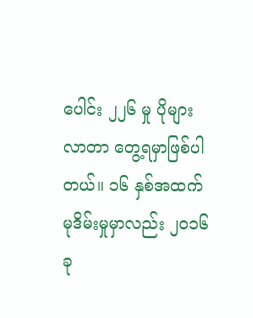ပေါင်း ၂၂၆ မှု ပိုများလာတာ တွေ့ရမှာဖြစ်ပါတယ်။ ၁၆ နှစ်အထက် မုဒိမ်းမှုမှာလည်း ၂၀၁၆ ခု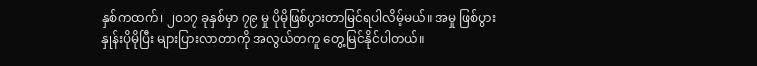နှစ်ကထက်၊ ၂၀၁၇ ခုနှစ်မှာ ၇၉ မှု ပိုမိုဖြစ်ပွားတာမြင်ရပါလိမ့်မယ်။ အမှု ဖြစ်ပွားနှုန်းပိုမိုပြီး များပြားလာတာကို အလွယ်တကူ တွေ့မြင်နိုင်ပါတယ်။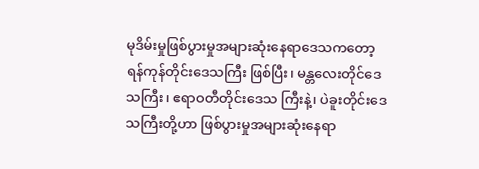မုဒိမ်းမှုဖြစ်ပွားမှုအများဆုံးနေရာဒေသကတော့ ရန်ကုန်တိုင်းဒေသကြီး ဖြစ်ပြီး၊ မန္တလေးတိုင်ဒေသကြီး၊ ဧရာဝတီတိုင်းဒေသ ကြီးနဲ့၊ ပဲခူးတိုင်းဒေသကြီးတို့ဟာ ဖြစ်ပွားမှုအများဆုံးနေရာ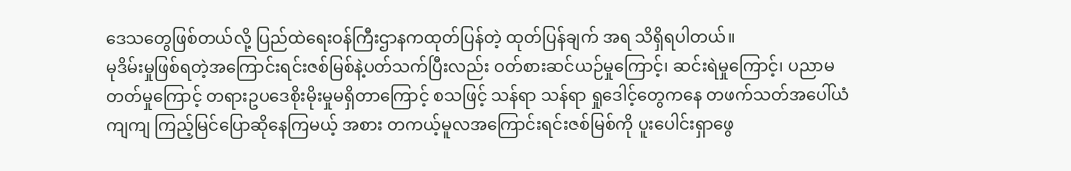ဒေသတွေဖြစ်တယ်လို့ ပြည်ထဲရေးဝန်ကြီးဌာနကထုတ်ပြန်တဲ့ ထုတ်ပြန်ချက် အရ သိရှိရပါတယ်။
မုဒိမ်းမှုဖြစ်ရတဲ့အကြောင်းရင်းဇစ်မြစ်နဲ့ပတ်သက်ပြီးလည်း ဝတ်စားဆင်ယဉ်မှုကြောင့်၊ ဆင်းရဲမှုကြောင့်၊ ပညာမတတ်မှုကြောင့် တရားဥပဒေစိုးမိုးမှုမရှိတာကြောင့် စသဖြင့် သန်ရာ သန်ရာ ရှုဒေါင့်တွေကနေ တဖက်သတ်အပေါ်ယံကျကျ ကြည့်မြင်ပြောဆိုနေကြမယ့် အစား တကယ့်မူလအကြောင်းရင်းဇစ်မြစ်ကို ပူးပေါင်းရှာဖွေ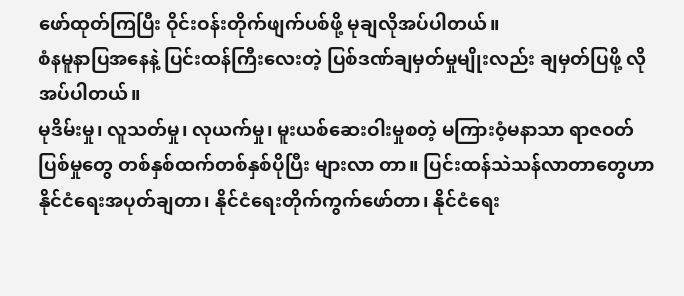ဖော်ထုတ်ကြပြီး ဝိုင်းဝန်းတိုက်ဖျက်ပစ်ဖို့ မုချလိုအပ်ပါတယ်။
စံနမူနာပြအနေနဲ့ ပြင်းထန်ကြီးလေးတဲ့ ပြစ်ဒဏ်ချမှတ်မှုမျိုးလည်း ချမှတ်ပြဖို့ လိုအပ်ပါတယ်။
မုဒိမ်းမှု၊ လူသတ်မှု၊ လုယက်မှု၊ မူးယစ်ဆေးဝါးမှုစတဲ့ မကြားဝံ့မနာသာ ရာဇဝတ်ပြစ်မှုတွေ တစ်နှစ်ထက်တစ်နှစ်ပိုပြီး များလာ တာ။ ပြင်းထန်သဲသန်လာတာတွေဟာ နိုင်ငံရေးအပုတ်ချတာ၊ နိုင်ငံရေးတိုက်ကွက်ဖော်တာ၊ နိုင်ငံရေး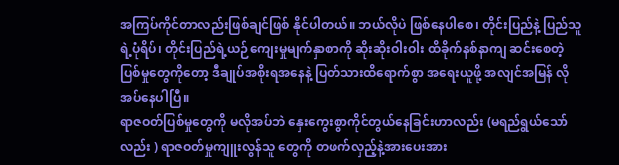အကြပ်ကိုင်တာလည်းဖြစ်ချင်ဖြစ် နိုင်ပါတယ်။ ဘယ်လိုပဲ ဖြစ်နေပါစေ၊ တိုင်းပြည်နဲ့ ပြည်သူရဲ့ပုံရိပ်၊ တိုင်းပြည်ရဲ့ယဉ်ကျေးမှုမျက်နှာစာကို ဆိုးဆိုးဝါးဝါး ထိခိုက်နစ်နာကျ ဆင်းစေတဲ့ ပြစ်မှုတွေကိုတော့ ဒီချုပ်အစိုးရအနေနဲ့ ပြတ်သားထိရောက်စွာ အရေးယူဖို့ အလျင်အမြန် လိုအပ်နေပါပြီ။
ရာဇဝတ်ပြစ်မှုတွေကို မလိုအပ်ဘဲ နှေးကွေးစွာကိုင်တွယ်နေခြင်းဟာလည်း (မရည်ရွယ်သော်လည်း ) ရာဇဝတ်မှုကျူးလွန်သူ တွေကို တဖက်လှည့်နဲ့အားပေးအား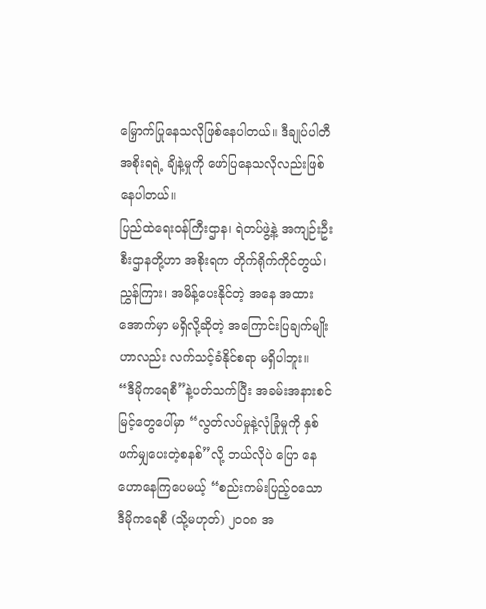မြှောက်ပြုနေသလိုဖြစ်နေပါတယ်။ ဒီချုပ်ပါတီအစိုးရရဲ့ ချိနဲ့မှုကို ဖော်ပြနေသလိုလည်းဖြစ်နေပါတယ်။
ပြည်ထဲရေးဝန်ကြီးဌာန၊ ရဲတပ်ဖွဲ့နဲ့ အကျဉ်းဦးစီးဌာနတို့ဟာ အစိုးရက တိုက်ရိုက်ကိုင်တွယ်၊ ညွှန်ကြား၊ အမိန့်ပေးနိုင်တဲ့ အနေ အထားအောက်မှာ မရှိလို့ဆိုတဲ့ အကြောင်းပြချက်မျိုးဟာလည်း လက်သင့်ခံနိုင်စရာ မရှိပါဘူး။
“ဒီမိုကရေစီ”နဲ့ပတ်သက်ပြီး အခမ်းအနားစင်မြင့်တွေပေါ်မှာ “လွတ်လပ်မှုနဲ့လုံခြုံမှုကို နှစ်ဖက်မျှပေးတဲ့စနစ်”လို့ ဘယ်လိုပဲ ပြော နေဟောနေကြပေမယ့် “စည်းကမ်းပြည့်ဝသော ဒီမိုကရေစီ (သို့မဟုတ်) ၂၀၀၈ အ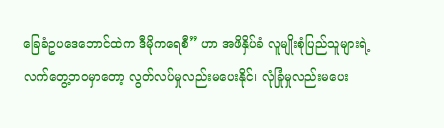ခြေခံဥပဒေဘောင်ထဲက ဒီမိုကရေစီ” ဟာ အဖိနှိပ်ခံ လူမျိုးစုံပြည်သူများရဲ့လက်တွေ့ဘဝမှာတော့ လွတ်လပ်မှုလည်းမပေးနိုင်၊ လုံခြုံမှုလည်းမပေး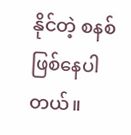နိုင်တဲ့ စနစ်ဖြစ်နေပါတယ်။